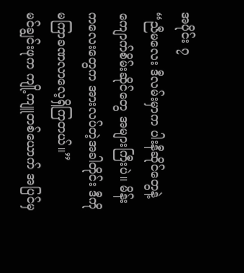အပိုင်း ၇
“ညီမလေး ဒီလမ်းမှာက ပါးနီဆိုင်တွေနဲ့ ကျောက်စိမ်းဆိုင်တွေ အများကြီးပဲ။ မိန်းကလေးတွေက အားလပ်တဲ့အခါတိုင်း ဒီကို မကြာခဏလာလေ့ရှိကြတယ်။”
မင်ချွင်းဖုက ကျို့ကျူတစ်ယောက် အပြင်မှ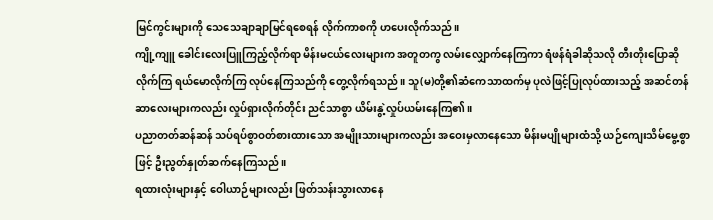မြင်ကွင်းများကို သေသေချာချာမြင်ရစေရန် လိုက်ကာစကို ဟပေးလိုက်သည်။
ကျို့ကျူ ခေါင်းလေးပြူကြည့်လိုက်ရာ မိန်းမငယ်လေးများက အတူတကွ လမ်းလျှောက်နေကြကာ ရံဖန်ရံခါဆိုသလို တီးတိုးပြောဆိုလိုက်ကြ ရယ်မောလိုက်ကြ လုပ်နေကြသည်ကို တွေ့လိုက်ရသည်။ သူ(မ)တို့၏ဆံကေသာထက်မှ ပုလဲဖြင့်ပြုလုပ်ထားသည့် အဆင်တန်ဆာလေးများကလည်း လှုပ်ရှားလိုက်တိုင်း ညင်သာစွာ ယိမ်းနွဲ့လှုပ်ယမ်းနေကြ၏။
ပညာတတ်ဆန်ဆန် သပ်ရပ်စွာဝတ်စားထားသော အမျိုးသားများကလည်း အဝေးမှလာနေသော မိန်းမပျိုများထံသို့ ယဉ်ကျေးသိမ်မွေ့စွာဖြင့် ဦးညွတ်နှုတ်ဆက်နေကြသည်။
ရထားလုံးများနှင့် ဝေါယာဉ်များလည်း ဖြတ်သန်းသွားလာနေ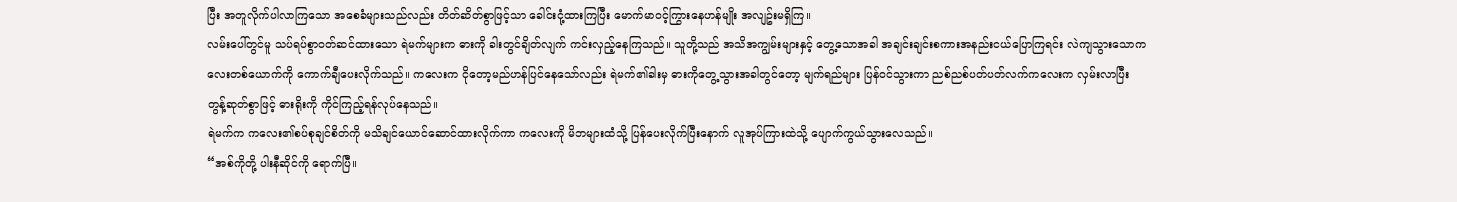ပြီး အတူလိုက်ပါလာကြသော အစေခံများသည်လည်း တိတ်ဆိတ်စွာဖြင့်သာ ခေါင်းငုံ့ထားကြပြီး မောက်မာဝင့်ကြွားနေဟန်မျိုး အလျဥ်းမရှိကြ။
လမ်းပေါ်တွင်မူ သပ်ရပ်စွာဝတ်ဆင်ထားသော ရဲမက်များက ဓားကို ခါးတွင်ချိတ်လျက် ကင်းလှည့်နေကြသည်။ သူတို့သည် အသိအကျွမ်းများနှင့် တွေ့သောအခါ အချင်းချင်းစကားအနည်းငယ်ပြောကြရင်း လဲကျသွားသောကလေးတစ်ယောက်ကို ကောက်ချီပေးလိုက်သည်။ ကလေးက ငိုတော့မည်ဟန်ပြင်နေသော်လည်း ရဲမက်၏ခါးမှ ဓားကိုတွေ့သွားအခါတွင်တော့ မျက်ရည်များ ပြန်ဝင်သွားကာ ညစ်ညစ်ပတ်ပတ်လက်ကလေးက လှမ်းလာပြီး တွန့်ဆုတ်စွာဖြင့် ဓားရိုးကို ကိုင်ကြည့်ရန်လုပ်နေသည်။
ရဲမက်က ကလေး၏စပ်စုချင်စိတ်ကို မသိချင်ယောင်ဆောင်ထားလိုက်ကာ ကလေးကို မိဘများထံသို့ ပြန်ပေးလိုက်ပြီးနောက် လူအုပ်ကြားထဲသို့ ပျောက်ကွယ်သွားလေသည်။
“အစ်ကိုတို့ ပါးနီဆိုင်ကို ရောက်ပြီ။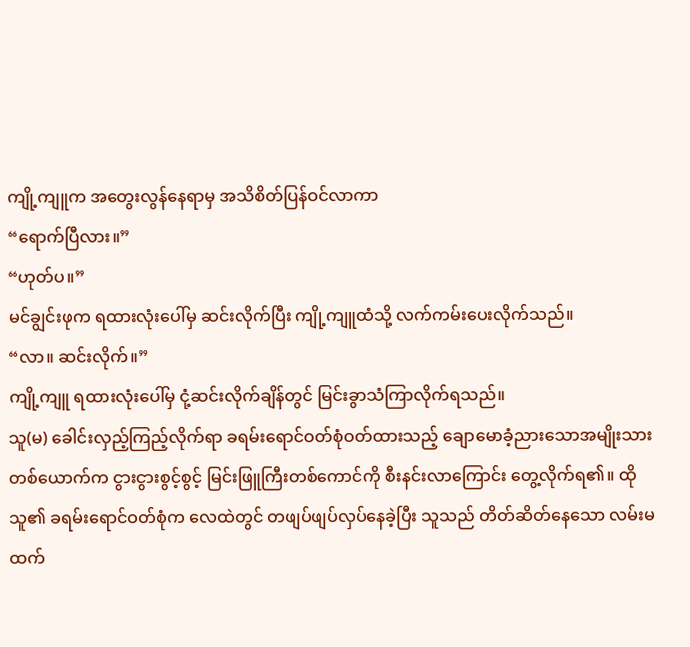ကျို့ကျူက အတွေးလွန်နေရာမှ အသိစိတ်ပြန်ဝင်လာကာ
“ရောက်ပြီလား။”
“ဟုတ်ပ။”
မင်ချွင်းဖုက ရထားလုံးပေါ်မှ ဆင်းလိုက်ပြီး ကျို့ကျူထံသို့ လက်ကမ်းပေးလိုက်သည်။
“လာ။ ဆင်းလိုက်။”
ကျို့ကျူ ရထားလုံးပေါ်မှ ငုံ့ဆင်းလိုက်ချိန်တွင် မြင်းခွာသံကြာလိုက်ရသည်။
သူ(မ) ခေါင်းလှည့်ကြည့်လိုက်ရာ ခရမ်းရောင်ဝတ်စုံဝတ်ထားသည့် ချောမောခံ့ညားသောအမျိုးသားတစ်ယောက်က ငွားငွားစွင့်စွင့် မြင်းဖြူကြီးတစ်ကောင်ကို စီးနင်းလာကြောင်း တွေ့လိုက်ရ၏။ ထိုသူ၏ ခရမ်းရောင်ဝတ်စုံက လေထဲတွင် တဖျပ်ဖျပ်လှပ်နေခဲ့ပြီး သူသည် တိတ်ဆိတ်နေသော လမ်းမထက်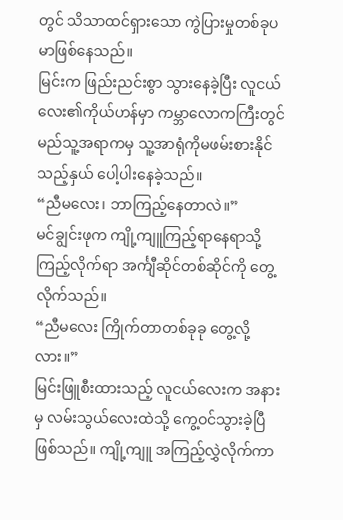တွင် သိသာထင်ရှားသော ကွဲပြားမှုတစ်ခုပမာဖြစ်နေသည်။
မြင်းက ဖြည်းညင်းစွာ သွားနေခဲ့ပြီး လူငယ်လေး၏ကိုယ်ဟန်မှာ ကမ္ဘာလောကကြီးတွင် မည်သူ့အရာကမှ သူ့အာရုံကိုမဖမ်းစားနိုင်သည့်နှယ် ပေါ့ပါးနေခဲ့သည်။
“ညီမလေး၊ ဘာကြည့်နေတာလဲ။”
မင်ချွင်းဖုက ကျို့ကျူကြည့်ရာနေရာသို့ ကြည့်လိုက်ရာ အင်္ကျီဆိုင်တစ်ဆိုင်ကို တွေ့လိုက်သည်။
“ညီမလေး ကြိုက်တာတစ်ခုခု တွေ့လို့လား။”
မြင်းဖြူစီးထားသည့် လူငယ်လေးက အနားမှ လမ်းသွယ်လေးထဲသို့ ကွေ့ဝင်သွားခဲ့ပြီဖြစ်သည်။ ကျို့ကျူ အကြည့်လွှဲလိုက်ကာ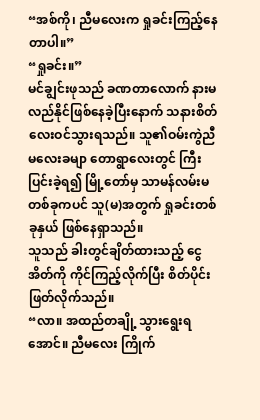“အစ်ကို၊ ညီမလေးက ရှုခင်းကြည့်နေတာပါ။”
“ရှုခင်း။”
မင်ချွင်းဖုသည် ခဏတာလောက် နားမလည်နိုင်ဖြစ်နေခဲ့ပြီးနောက် သနားစိတ်လေးဝင်သွားရသည်။ သူ၏ဝမ်းကွဲညီမလေးခမျာ တောရွာလေးတွင် ကြီးပြင်းခဲ့ရ၍ မြို့တော်မှ သာမန်လမ်းမတစ်ခုကပင် သူ(မ)အတွက် ရှုခင်းတစ်ခုနှယ် ဖြစ်နေရှာသည်။
သူသည် ခါးတွင်ချိတ်ထားသည့် ငွေအိတ်ကို ကိုင်ကြည့်လိုက်ပြီး စိတ်ပိုင်းဖြတ်လိုက်သည်။
“လာ။ အထည်တချို့ သွားရွေးရအောင်။ ညီမလေး ကြိုက်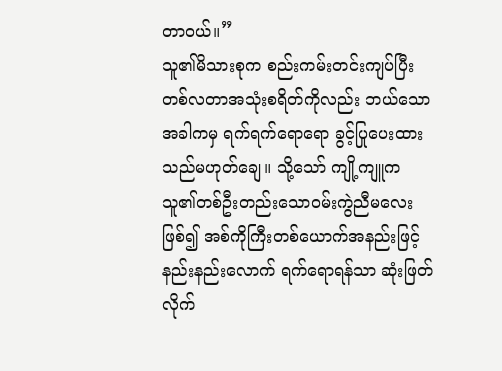တာဝယ်။”
သူ၏မိသားစုက စည်းကမ်းတင်းကျပ်ပြီး တစ်လတာအသုံးစရိတ်ကိုလည်း ဘယ်သောအခါကမှ ရက်ရက်ရောရော ခွင့်ပြုပေးထားသည်မဟုတ်ချေ။ သို့သော် ကျို့ကျူက သူ၏တစ်ဦးတည်းသောဝမ်းကွဲညီမလေးဖြစ်၍ အစ်ကိုကြီးတစ်ယောက်အနည်းဖြင့် နည်းနည်းလောက် ရက်ရောရန်သာ ဆုံးဖြတ်လိုက်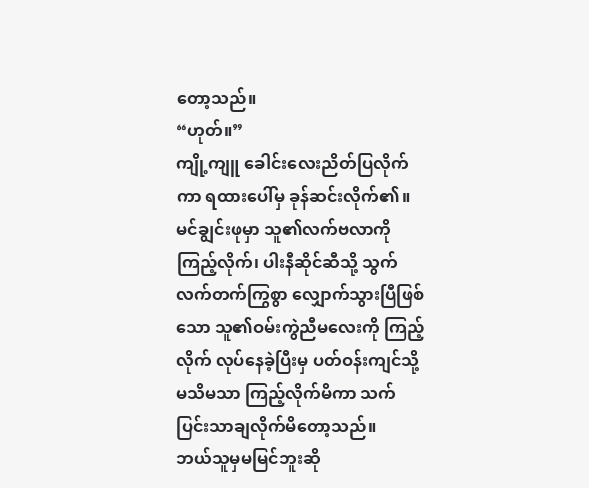တော့သည်။
“ဟုတ်။”
ကျို့ကျူ ခေါင်းလေးညိတ်ပြလိုက်ကာ ရထားပေါ်မှ ခုန်ဆင်းလိုက်၏။
မင်ချွင်းဖုမှာ သူ၏လက်ဗလာကို ကြည့်လိုက်၊ ပါးနီဆိုင်ဆီသို့ သွက်လက်တက်ကြွစွာ လျှောက်သွားပြီဖြစ်သော သူ၏ဝမ်းကွဲညီမလေးကို ကြည့်လိုက် လုပ်နေခဲ့ပြီးမှ ပတ်ဝန်းကျင်သို့ မသိမသာ ကြည့်လိုက်မိကာ သက်ပြင်းသာချလိုက်မိတော့သည်။
ဘယ်သူမှမမြင်ဘူးဆို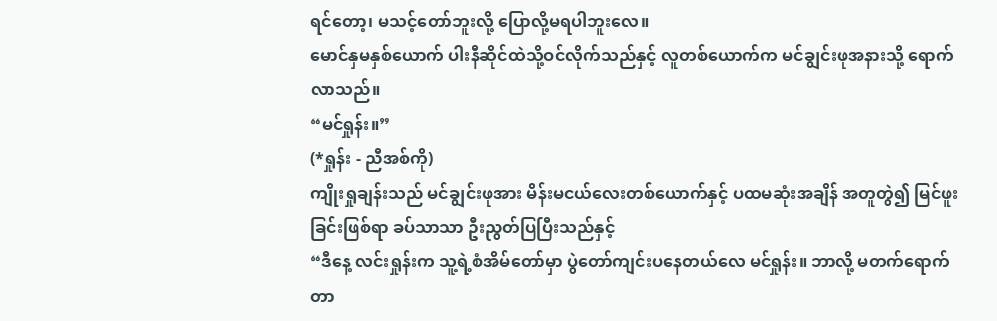ရင်တော့၊ မသင့်တော်ဘူးလို့ ပြောလို့မရပါဘူးလေ။
မောင်နှမနှစ်ယောက် ပါးနီဆိုင်ထဲသို့ဝင်လိုက်သည်နှင့် လူတစ်ယောက်က မင်ချွင်းဖုအနားသို့ ရောက်လာသည်။
“မင်ရှုန်း။”
(*ရှုန်း - ညီအစ်ကို)
ကျိုးရှုချန်းသည် မင်ချွင်းဖုအား မိန်းမငယ်လေးတစ်ယောက်နှင့် ပထမဆုံးအချိန် အတူတွဲ၍ မြင်ဖူးခြင်းဖြစ်ရာ ခပ်သာသာ ဦးညွတ်ပြပြီးသည်နှင့်
“ဒီနေ့ လင်းရှုန်းက သူ့ရဲ့စံအိမ်တော်မှာ ပွဲတော်ကျင်းပနေတယ်လေ မင်ရှုန်း။ ဘာလို့ မတက်ရောက်တာ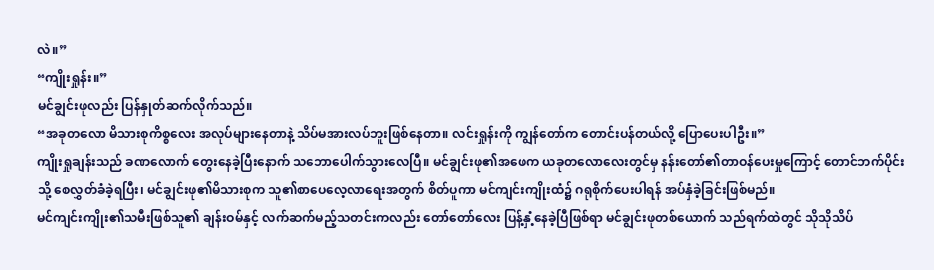လဲ။”
“ကျိုးရှုန်း။”
မင်ချွင်းဖုလည်း ပြန်နှုတ်ဆက်လိုက်သည်။
“အခုတလော မိသားစုကိစ္စလေး အလုပ်များနေတာနဲ့ သိပ်မအားလပ်ဘူးဖြစ်နေတာ။ လင်းရှုန်းကို ကျွန်တော်က တောင်းပန်တယ်လို့ ပြောပေးပါဦး။”
ကျိုးရှုချန်းသည် ခဏလောက် တွေးနေခဲ့ပြီးနောက် သဘောပေါက်သွားလေပြီ။ မင်ချွင်းဖု၏အဖေက ယခုတလောလေးတွင်မှ နန်းတော်၏တာဝန်ပေးမှုကြောင့် တောင်ဘက်ပိုင်းသို့ စေလွှတ်ခံခဲ့ရပြီး၊ မင်ချွင်းဖု၏မိသားစုက သူ၏စာပေလေ့လာရေးအတွက် စိတ်ပူကာ မင်ကျင်းကျိုးထံ၌ ဂရုစိုက်ပေးပါရန် အပ်နှံခဲ့ခြင်းဖြစ်မည်။
မင်ကျင်းကျိုး၏သမီးဖြစ်သူ၏ ချန်းဝမ်နှင့် လက်ဆက်မည့်သတင်းကလည်း တော်တော်လေး ပြန့်နှံ့နေခဲ့ပြီဖြစ်ရာ မင်ချွင်းဖုတစ်ယောက် သည်ရက်ထဲတွင် သိုသိုသိပ်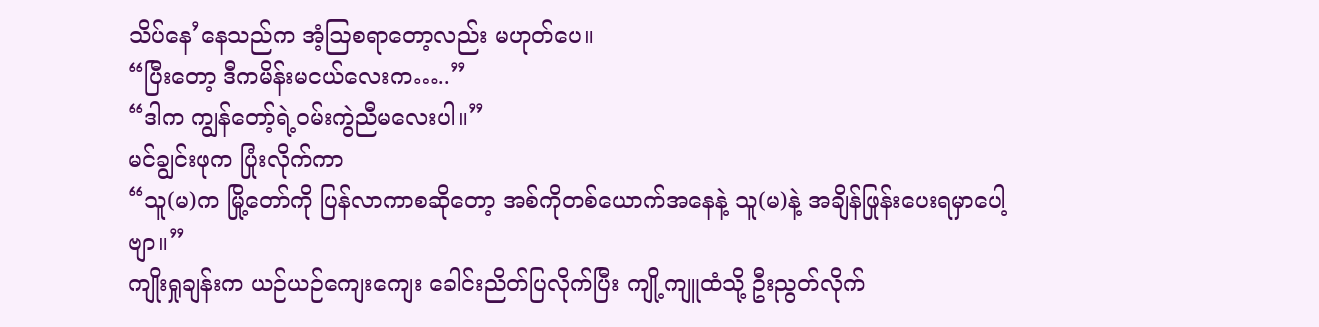သိပ်နေ’နေသည်က အံ့ဩစရာတော့လည်း မဟုတ်ပေ။
“ပြီးတော့ ဒီကမိန်းမငယ်လေးက…..”
“ဒါက ကျွန်တော့်ရဲ့ဝမ်းကွဲညီမလေးပါ။”
မင်ချွင်းဖုက ပြုံးလိုက်ကာ
“သူ(မ)က မြို့တော်ကို ပြန်လာကာစဆိုတော့ အစ်ကိုတစ်ယောက်အနေနဲ့ သူ(မ)နဲ့ အချိန်ဖြုန်းပေးရမှာပေါ့ဗျာ။”
ကျိုးရှုချန်းက ယဉ်ယဉ်ကျေးကျေး ခေါင်းညိတ်ပြလိုက်ပြီး ကျို့ကျူထံသို့ ဦးညွတ်လိုက်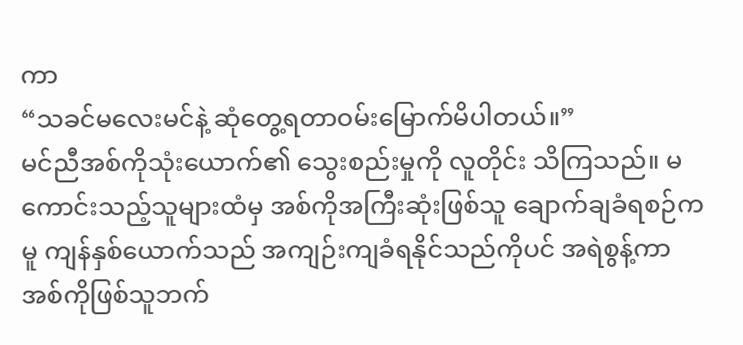ကာ
“သခင်မလေးမင်နဲ့ ဆုံတွေ့ရတာဝမ်းမြောက်မိပါတယ်။”
မင်ညီအစ်ကိုသုံးယောက်၏ သွေးစည်းမှုကို လူတိုင်း သိကြသည်။ မကောင်းသည့်သူများထံမှ အစ်ကိုအကြီးဆုံးဖြစ်သူ ချောက်ချခံရစဉ်ကမူ ကျန်နှစ်ယောက်သည် အကျဉ်းကျခံရနိုင်သည်ကိုပင် အရဲစွန့်ကာ အစ်ကိုဖြစ်သူဘက်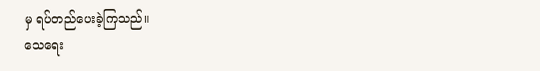မှ ရပ်တည်ပေးခဲ့ကြသည်။
သေရေး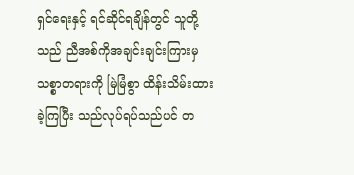ရှင်ရေးနှင့် ရင်ဆိုင်ရချိန်တွင် သူတို့သည် ညီအစ်ကိုအချင်းချင်းကြားမှ သစ္စာတရားကို မြဲမြံစွာ ထိန်းသိမ်းထားခဲ့ကြပြီး သည်လုပ်ရပ်သည်ပင် တ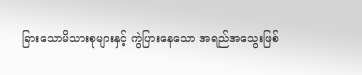ခြားသောမိသားစုများနှင့် ကွဲပြားနေသော အရည်အသွေးဖြစ်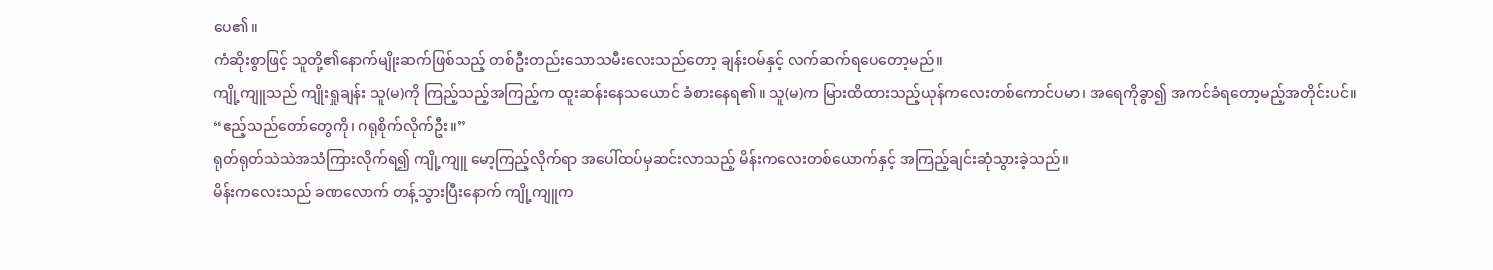ပေ၏။
ကံဆိုးစွာဖြင့် သူတို့၏နောက်မျိုးဆက်ဖြစ်သည့် တစ်ဦးတည်းသောသမီးလေးသည်တော့ ချန်းဝမ်နှင့် လက်ဆက်ရပေတော့မည်။
ကျို့ကျူသည် ကျိုးရှုချန်း သူ(မ)ကို ကြည့်သည့်အကြည့်က ထူးဆန်းနေသယောင် ခံစားနေရ၏။ သူ(မ)က မြားထိထားသည့်ယုန်ကလေးတစ်ကောင်ပမာ၊ အရေကိုခွာ၍ အကင်ခံရတော့မည့်အတိုင်းပင်။
“ဧည့်သည်တော်တွေကို၊ ဂရုစိုက်လိုက်ဦး။”
ရုတ်ရုတ်သဲသဲအသံကြားလိုက်ရ၍ ကျို့ကျူ မော့ကြည့်လိုက်ရာ အပေါ်ထပ်မှဆင်းလာသည့် မိန်းကလေးတစ်ယောက်နှင့် အကြည့်ချင်းဆုံသွားခဲ့သည်။
မိန်းကလေးသည် ခဏလောက် တန့်သွားပြီးနောက် ကျို့ကျူက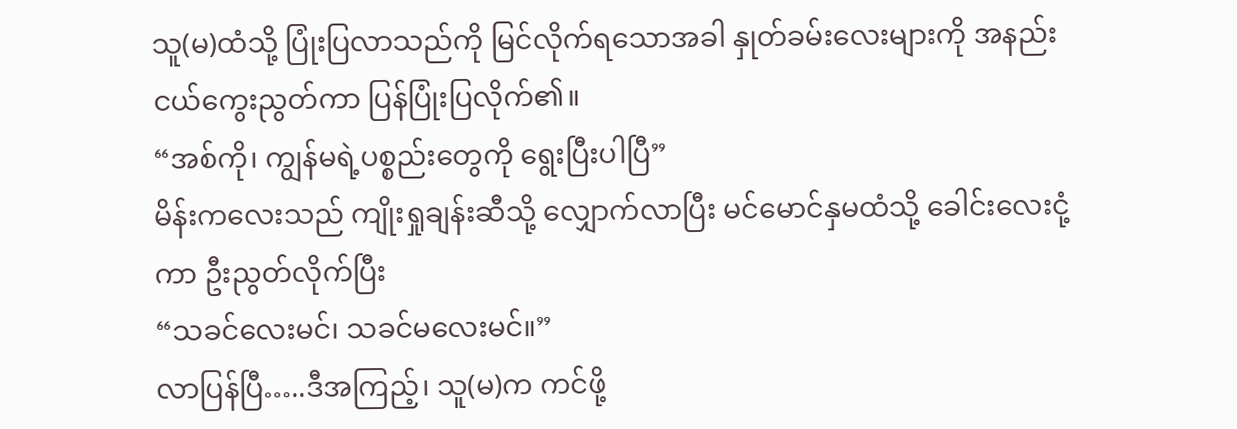သူ(မ)ထံသို့ ပြုံးပြလာသည်ကို မြင်လိုက်ရသောအခါ နှုတ်ခမ်းလေးများကို အနည်းငယ်ကွေးညွတ်ကာ ပြန်ပြုံးပြလိုက်၏။
“အစ်ကို၊ ကျွန်မရဲ့ပစ္စည်းတွေကို ရွေးပြီးပါပြီ”
မိန်းကလေးသည် ကျိုးရှုချန်းဆီသို့ လျှောက်လာပြီး မင်မောင်နှမထံသို့ ခေါင်းလေးငုံ့ကာ ဦးညွတ်လိုက်ပြီး
“သခင်လေးမင်၊ သခင်မလေးမင်။”
လာပြန်ပြီ…..ဒီအကြည့်၊ သူ(မ)က ကင်ဖို့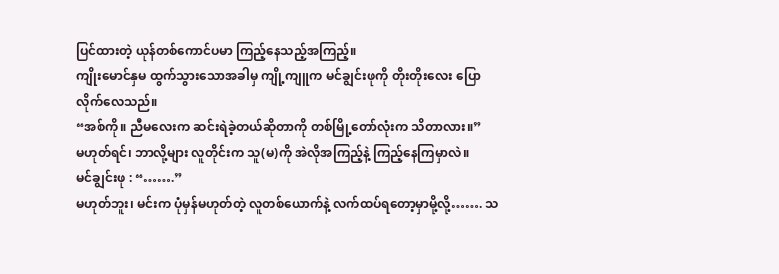ပြင်ထားတဲ့ ယုန်တစ်ကောင်ပမာ ကြည့်နေသည့်အကြည့်။
ကျိုးမောင်နှမ ထွက်သွားသောအခါမှ ကျို့ကျူက မင်ချွင်းဖုကို တိုးတိုးလေး ပြောလိုက်လေသည်။
“အစ်ကို။ ညီမလေးက ဆင်းရဲခဲ့တယ်ဆိုတာကို တစ်မြို့တော်လုံးက သိတာလား။”
မဟုတ်ရင်၊ ဘာလို့များ လူတိုင်းက သူ(မ)ကို အဲလိုအကြည့်နဲ့ ကြည့်နေကြမှာလဲ။
မင်ချွင်းဖု : “…….”
မဟုတ်ဘူး၊ မင်းက ပုံမှန်မဟုတ်တဲ့ လူတစ်ယောက်နဲ့ လက်ထပ်ရတော့မှာမို့လို့……. သ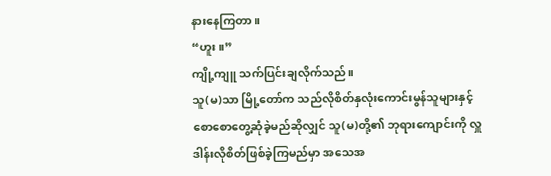နားနေကြတာ။
“ဟူး။”
ကျို့ကျူ သက်ပြင်းချလိုက်သည်။
သူ(မ)သာ မြို့တော်က သည်လိုစိတ်နှလုံးကောင်းမွန်သူများနှင့် စောစောတွေ့ဆုံခဲ့မည်ဆိုလျှင် သူ(မ)တို့၏ ဘုရားကျောင်းကို လှူဒါန်းလိုစိတ်ဖြစ်ခဲ့ကြမည်မှာ အသေအ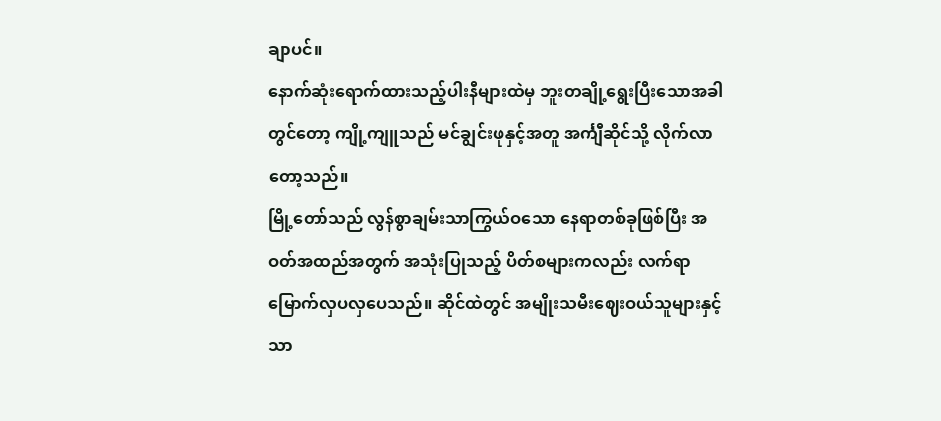ချာပင်။
နောက်ဆုံးရောက်ထားသည့်ပါးနီများထဲမှ ဘူးတချို့ရွေးပြီးသောအခါတွင်တော့ ကျို့ကျူသည် မင်ချွင်းဖုနှင့်အတူ အင်္ကျီဆိုင်သို့ လိုက်လာတော့သည်။
မြို့တော်သည် လွန်စွာချမ်းသာကြွယ်ဝသော နေရာတစ်ခုဖြစ်ပြီး အဝတ်အထည်အတွက် အသုံးပြုသည့် ပိတ်စများကလည်း လက်ရာမြောက်လှပလှပေသည်။ ဆိုင်ထဲတွင် အမျိုးသမီးဈေးဝယ်သူများနှင့်သာ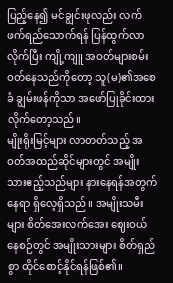ပြည့်နေ၍ မင်ချွင်းဖုလည်း လက်ဖက်ရည်သောက်ရန် ပြန်ထွက်လာလိုက်ပြီး ကျို့ကျူ အဝတ်များစမ်းဝတ်နေသည်ကိုတော့ သူ(မ)၏အစေခံ ချွမ်းဖန်ကိုသာ အဖော်ပြုခိုင်းထားလိုက်တော့သည်။
မျိုးရိုးမြင့်များ လာတတ်သည့် အဝတ်အထည်ဆိုင်များတွင် အမျိုးသားဧည့်သည်များ နားနေရန်အတွက် နေရာ ရှိလေ့ရှိသည်။ အမျိုးသမီးများ စိတ်အေးလက်အေး ဈေးဝယ်နေစဉ်တွင် အမျိုးသားများ စိတ်ရှည်စွာ ထိုင်စောင့်နိုင်ရန်ဖြစ်၏။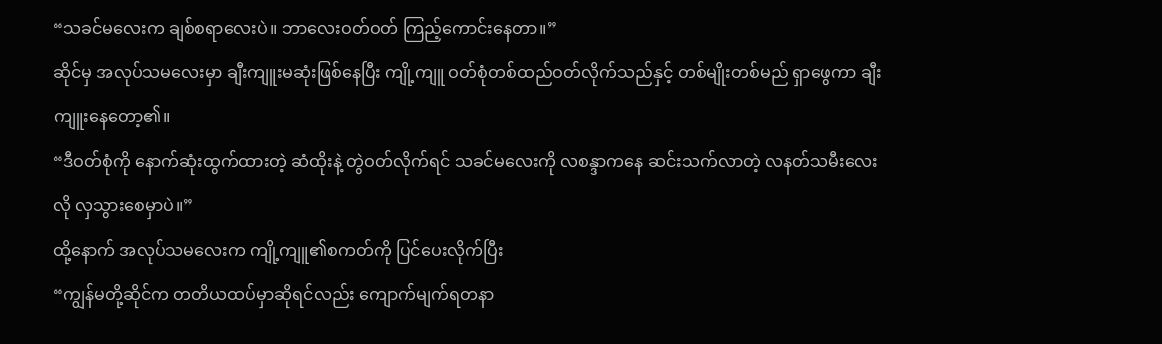“သခင်မလေးက ချစ်စရာလေးပဲ။ ဘာလေးဝတ်ဝတ် ကြည့်ကောင်းနေတာ။”
ဆိုင်မှ အလုပ်သမလေးမှာ ချီးကျူးမဆုံးဖြစ်နေပြီး ကျို့ကျူ ဝတ်စုံတစ်ထည်ဝတ်လိုက်သည်နှင့် တစ်မျိုးတစ်မည် ရှာဖွေကာ ချီးကျူးနေတော့၏။
“ဒီဝတ်စုံကို နောက်ဆုံးထွက်ထားတဲ့ ဆံထိုးနဲ့ တွဲဝတ်လိုက်ရင် သခင်မလေးကို လစန္ဒာကနေ ဆင်းသက်လာတဲ့ လနတ်သမီးလေးလို လှသွားစေမှာပဲ။”
ထို့နောက် အလုပ်သမလေးက ကျို့ကျူ၏စကတ်ကို ပြင်ပေးလိုက်ပြီး
“ကျွန်မတို့ဆိုင်က တတိယထပ်မှာဆိုရင်လည်း ကျောက်မျက်ရတနာ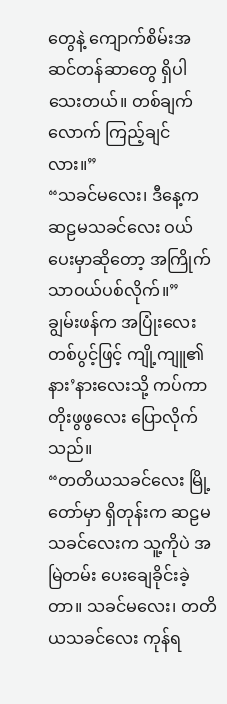တွေနဲ့ ကျောက်စိမ်းအဆင်တန်ဆာတွေ ရှိပါသေးတယ်။ တစ်ချက်လောက် ကြည့်ချင်လား။”
“သခင်မလေး၊ ဒီနေ့က ဆဠမသခင်လေး ဝယ်ပေးမှာဆိုတော့ အကြိုက်သာဝယ်ပစ်လိုက်။”
ချွမ်းဖန်က အပြုံးလေးတစ်ပွင့်ဖြင့် ကျို့ကျူ၏နား’နားလေးသို့ ကပ်ကာ တိုးဖွဖွလေး ပြောလိုက်သည်။
“တတိယသခင်လေး မြို့တော်မှာ ရှိတုန်းက ဆဠမသခင်လေးက သူ့ကိုပဲ အမြဲတမ်း ပေးချေခိုင်းခဲ့တာ။ သခင်မလေး၊ တတိယသခင်လေး ကုန်ရ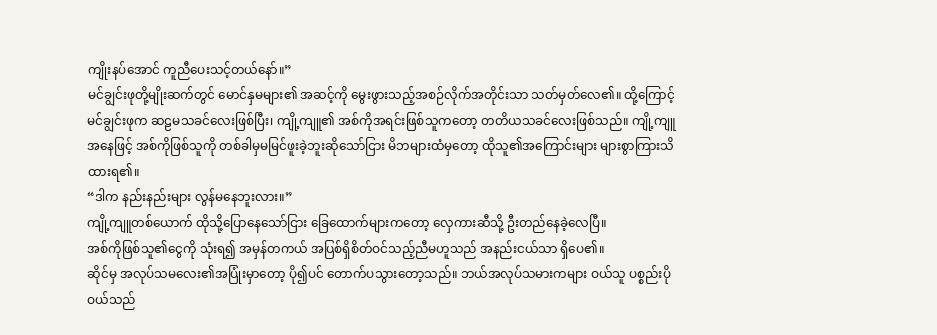ကျိုးနပ်အောင် ကူညီပေးသင့်တယ်နော်။”
မင်ချွင်းဖုတို့မျိုးဆက်တွင် မောင်နှမများ၏ အဆင့်ကို မွေးဖွားသည့်အစဉ်လိုက်အတိုင်းသာ သတ်မှတ်လေ၏။ ထို့ကြောင့် မင်ချွင်းဖုက ဆဠမသခင်လေးဖြစ်ပြီး၊ ကျို့ကျူ၏ အစ်ကိုအရင်းဖြစ်သူကတော့ တတိယသခင်လေးဖြစ်သည်။ ကျို့ကျူအနေဖြင့် အစ်ကိုဖြစ်သူကို တစ်ခါမှမမြင်ဖူးခဲ့ဘူးဆိုသော်ငြား မိဘများထံမှတော့ ထိုသူ၏အကြောင်းများ များစွာကြားသိထားရ၏။
“ဒါက နည်းနည်းများ လွန်မနေဘူးလား။”
ကျို့ကျူတစ်ယောက် ထိုသို့ပြောနေသော်ငြား ခြေထောက်များကတော့ လှေကားဆီသို့ ဦးတည်နေခဲ့လေပြီ။
အစ်ကိုဖြစ်သူ၏ငွေကို သုံးရ၍ အမှန်တကယ် အပြစ်ရှိစိတ်ဝင်သည့်ညီမဟူသည် အနည်းငယ်သာ ရှိပေ၏။
ဆိုင်မှ အလုပ်သမလေး၏အပြုံးမှာတော့ ပို၍ပင် တောက်ပသွားတော့သည်။ ဘယ်အလုပ်သမားကများ ဝယ်သူ ပစ္စည်းပိုဝယ်သည်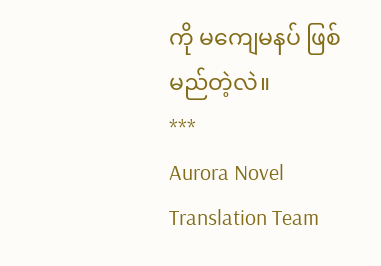ကို မကျေမနပ် ဖြစ်မည်တဲ့လဲ။
***
Aurora Novel Translation Team